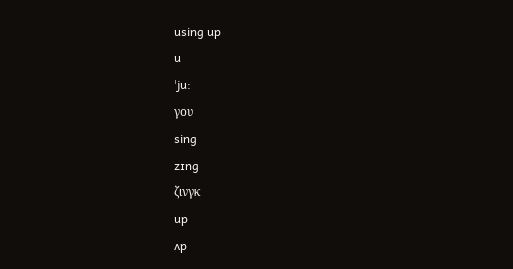using up
u
ˈju:
γου
sing
zɪng
ζινγκ
up
ʌp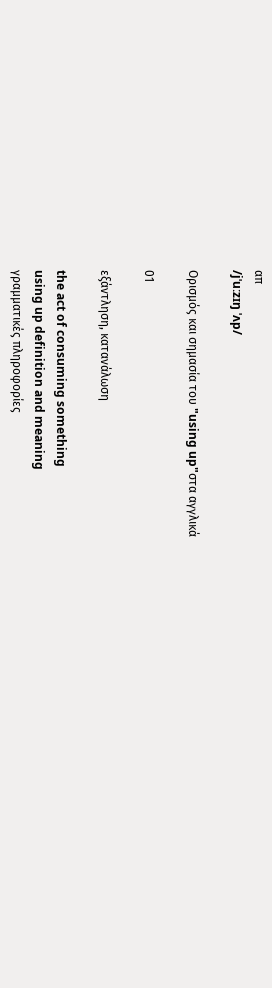απ
/jˈuːzɪŋ ˈʌp/

Ορισμός και σημασία του "using up"στα αγγλικά

01

εξάντληση, κατανάλωση

the act of consuming something
using up definition and meaning
γραμματικές πληροφορίες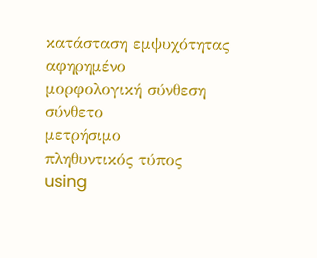κατάσταση εμψυχότητας
αφηρημένο
μορφολογική σύνθεση
σύνθετο
μετρήσιμο
πληθυντικός τύπος
using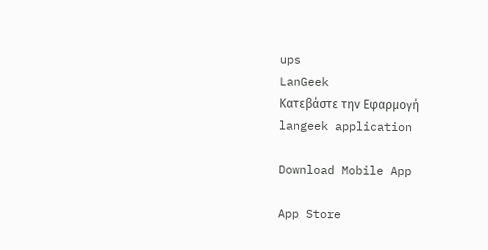ups
LanGeek
Κατεβάστε την Εφαρμογή
langeek application

Download Mobile App

App Store